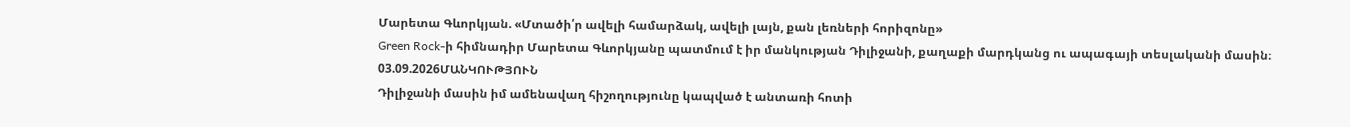Մարետա Գևորկյան. «Մտածի՛ր ավելի համարձակ, ավելի լայն, քան լեռների հորիզոնը»
Green Rock-ի հիմնադիր Մարետա Գևորկյանը պատմում է իր մանկության Դիլիջանի, քաղաքի մարդկանց ու ապագայի տեսլականի մասին։
03.09.2026ՄԱՆԿՈՒԹՅՈՒՆ
Դիլիջանի մասին իմ ամենավաղ հիշողությունը կապված է անտառի հոտի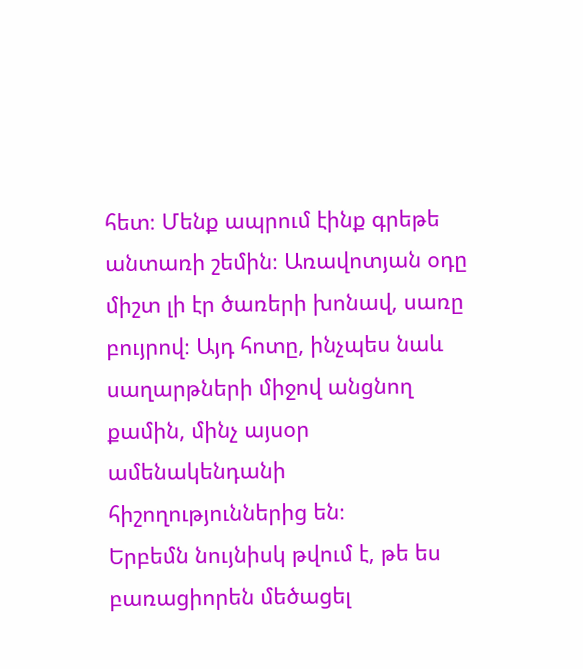հետ։ Մենք ապրում էինք գրեթե անտառի շեմին։ Առավոտյան օդը միշտ լի էր ծառերի խոնավ, սառը բույրով։ Այդ հոտը, ինչպես նաև սաղարթների միջով անցնող քամին, մինչ այսօր ամենակենդանի հիշողություններից են։
Երբեմն նույնիսկ թվում է, թե ես բառացիորեն մեծացել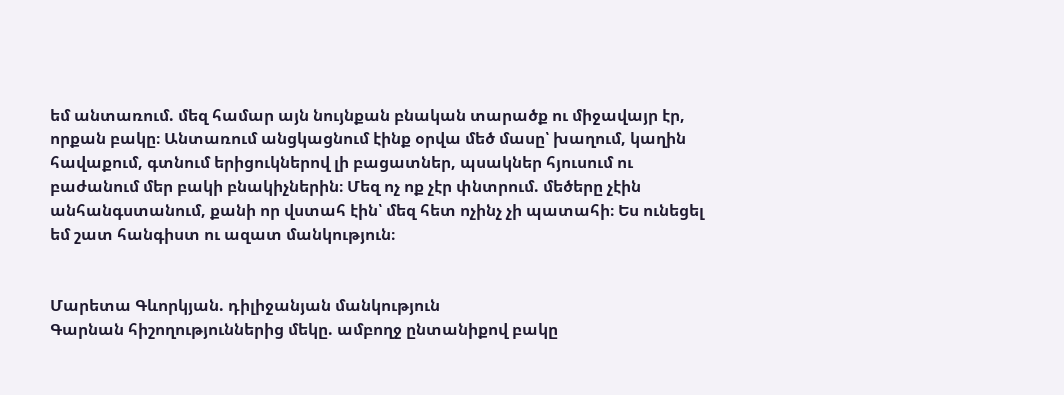եմ անտառում. մեզ համար այն նույնքան բնական տարածք ու միջավայր էր, որքան բակը։ Անտառում անցկացնում էինք օրվա մեծ մասը՝ խաղում, կաղին հավաքում, գտնում երիցուկներով լի բացատներ, պսակներ հյուսում ու բաժանում մեր բակի բնակիչներին։ Մեզ ոչ ոք չէր փնտրում. մեծերը չէին անհանգստանում, քանի որ վստահ էին՝ մեզ հետ ոչինչ չի պատահի։ Ես ունեցել եմ շատ հանգիստ ու ազատ մանկություն։


Մարետա Գևորկյան. դիլիջանյան մանկություն
Գարնան հիշողություններից մեկը. ամբողջ ընտանիքով բակը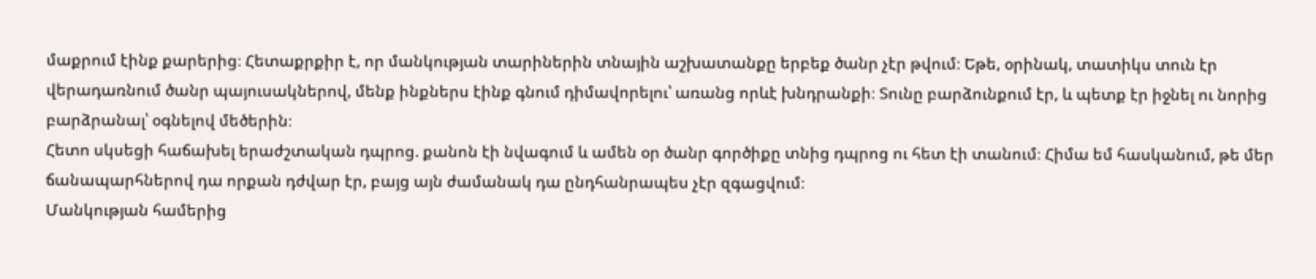մաքրում էինք քարերից։ Հետաքրքիր է, որ մանկության տարիներին տնային աշխատանքը երբեք ծանր չէր թվում։ Եթե, օրինակ, տատիկս տուն էր վերադառնում ծանր պայուսակներով, մենք ինքներս էինք գնում դիմավորելու՝ առանց որևէ խնդրանքի։ Տունը բարձունքում էր, և պետք էր իջնել ու նորից բարձրանալ՝ օգնելով մեծերին։
Հետո սկսեցի հաճախել երաժշտական դպրոց. քանոն էի նվագում և ամեն օր ծանր գործիքը տնից դպրոց ու հետ էի տանում։ Հիմա եմ հասկանում, թե մեր ճանապարհներով դա որքան դժվար էր, բայց այն ժամանակ դա ընդհանրապես չէր զգացվում։
Մանկության համերից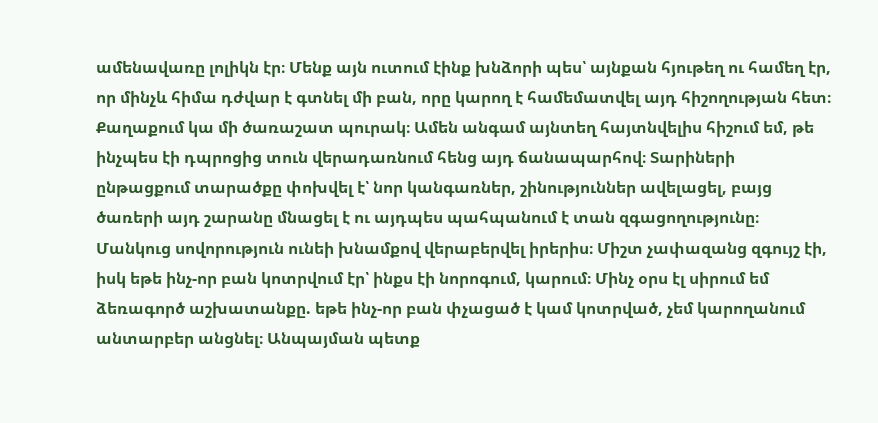ամենավառը լոլիկն էր։ Մենք այն ուտում էինք խնձորի պես՝ այնքան հյութեղ ու համեղ էր, որ մինչև հիմա դժվար է գտնել մի բան, որը կարող է համեմատվել այդ հիշողության հետ։
Քաղաքում կա մի ծառաշատ պուրակ։ Ամեն անգամ այնտեղ հայտնվելիս հիշում եմ, թե ինչպես էի դպրոցից տուն վերադառնում հենց այդ ճանապարհով։ Տարիների ընթացքում տարածքը փոխվել է՝ նոր կանգառներ, շինություններ ավելացել, բայց ծառերի այդ շարանը մնացել է ու այդպես պահպանում է տան զգացողությունը։
Մանկուց սովորություն ունեի խնամքով վերաբերվել իրերիս։ Միշտ չափազանց զգույշ էի, իսկ եթե ինչ-որ բան կոտրվում էր՝ ինքս էի նորոգում, կարում։ Մինչ օրս էլ սիրում եմ ձեռագործ աշխատանքը. եթե ինչ-որ բան փչացած է կամ կոտրված, չեմ կարողանում անտարբեր անցնել։ Անպայման պետք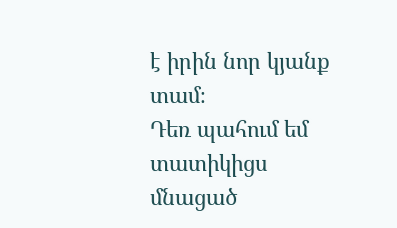է իրին նոր կյանք տամ։
Դեռ պահում եմ տատիկիցս մնացած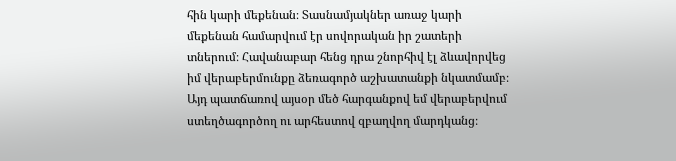հին կարի մեքենան։ Տասնամյակներ առաջ կարի մեքենան համարվում էր սովորական իր շատերի տներում։ Հավանաբար հենց դրա շնորհիվ էլ ձևավորվեց իմ վերաբերմունքը ձեռագործ աշխատանքի նկատմամբ։ Այդ պատճառով այսօր մեծ հարգանքով եմ վերաբերվում ստեղծագործող ու արհեստով զբաղվող մարդկանց։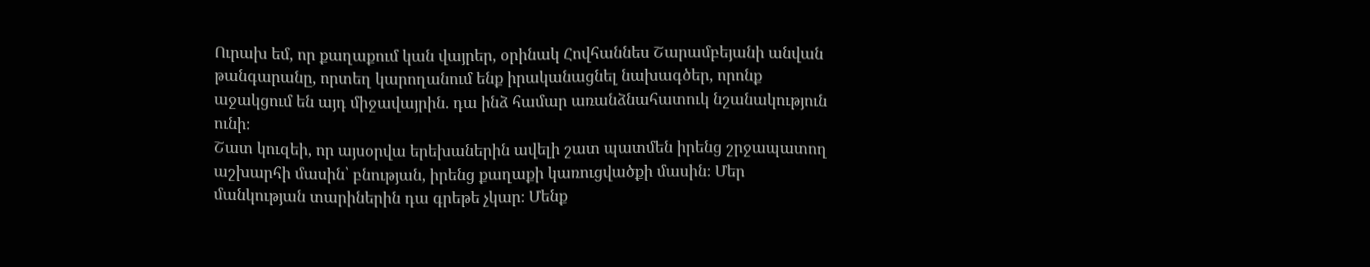Ուրախ եմ, որ քաղաքում կան վայրեր, օրինակ Հովհաննես Շարամբեյանի անվան թանգարանը, որտեղ կարողանում ենք իրականացնել նախագծեր, որոնք աջակցում են այդ միջավայրին. դա ինձ համար առանձնահատուկ նշանակություն ունի։
Շատ կուզեի, որ այսօրվա երեխաներին ավելի շատ պատմեն իրենց շրջապատող աշխարհի մասին՝ բնության, իրենց քաղաքի կառուցվածքի մասին։ Մեր մանկության տարիներին դա գրեթե չկար։ Մենք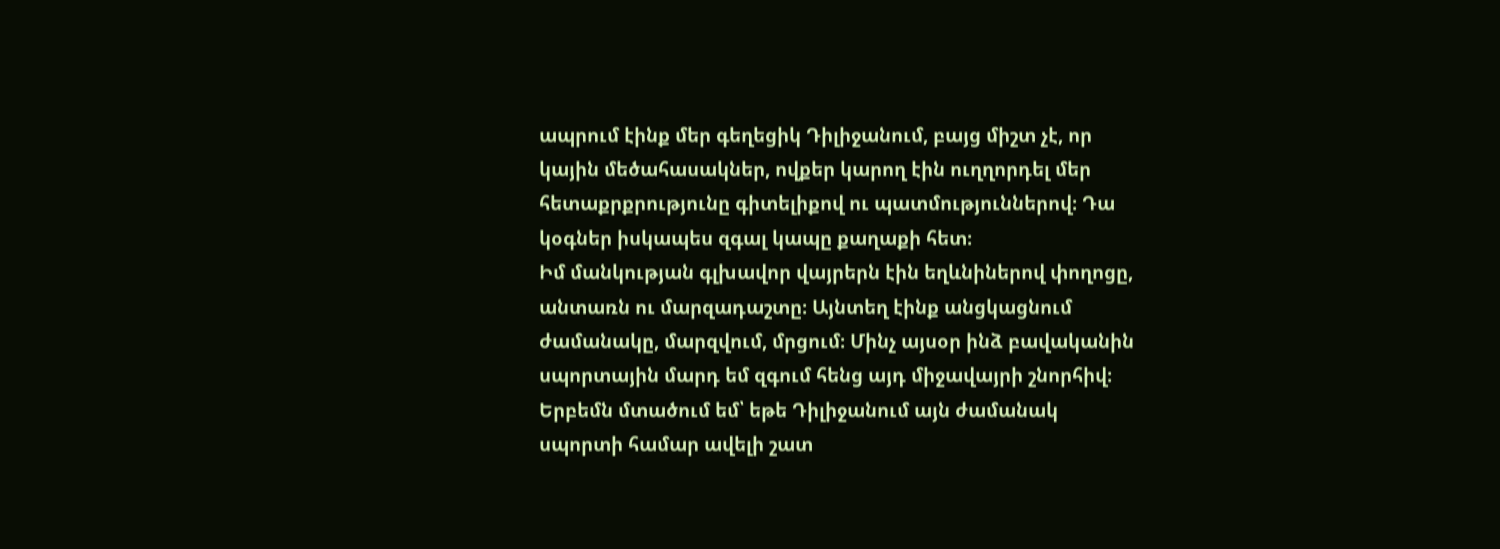ապրում էինք մեր գեղեցիկ Դիլիջանում, բայց միշտ չէ, որ կային մեծահասակներ, ովքեր կարող էին ուղղորդել մեր հետաքրքրությունը գիտելիքով ու պատմություններով։ Դա կօգներ իսկապես զգալ կապը քաղաքի հետ։
Իմ մանկության գլխավոր վայրերն էին եղևնիներով փողոցը, անտառն ու մարզադաշտը։ Այնտեղ էինք անցկացնում ժամանակը, մարզվում, մրցում։ Մինչ այսօր ինձ բավականին սպորտային մարդ եմ զգում հենց այդ միջավայրի շնորհիվ։ Երբեմն մտածում եմ՝ եթե Դիլիջանում այն ժամանակ սպորտի համար ավելի շատ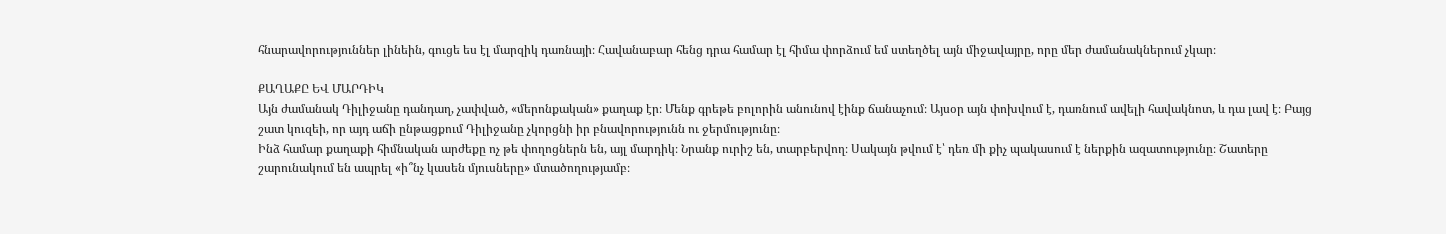հնարավորություններ լինեին, գուցե ես էլ մարզիկ դառնայի։ Հավանաբար հենց դրա համար էլ հիմա փորձում եմ ստեղծել այն միջավայրը, որը մեր ժամանակներում չկար։

ՔԱՂԱՔԸ ԵՎ ՄԱՐԴԻԿ
Այն ժամանակ Դիլիջանը դանդաղ, չափված, «մերոնքական» քաղաք էր։ Մենք գրեթե բոլորին անունով էինք ճանաչում։ Այսօր այն փոխվում է, դառնում ավելի հավակնոտ, և դա լավ է։ Բայց շատ կուզեի, որ այդ աճի ընթացքում Դիլիջանը չկորցնի իր բնավորությունն ու ջերմությունը։
Ինձ համար քաղաքի հիմնական արժեքը ոչ թե փողոցներն են, այլ մարդիկ։ Նրանք ուրիշ են, տարբերվող։ Սակայն թվում է՝ դեռ մի քիչ պակասում է ներքին ազատությունը։ Շատերը շարունակում են ապրել «ի՞նչ կասեն մյուսները» մտածողությամբ։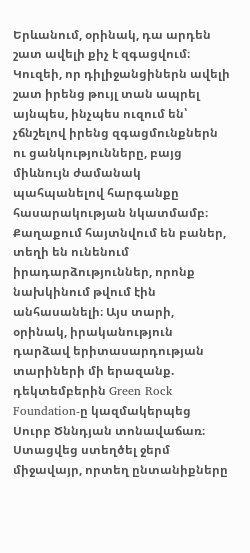Երևանում, օրինակ, դա արդեն շատ ավելի քիչ է զգացվում։ Կուզեի, որ դիլիջանցիներն ավելի շատ իրենց թույլ տան ապրել այնպես, ինչպես ուզում են՝ չճնշելով իրենց զգացմունքներն ու ցանկությունները, բայց միևնույն ժամանակ պահպանելով հարգանքը հասարակության նկատմամբ։
Քաղաքում հայտնվում են բաներ, տեղի են ունենում իրադարձություններ, որոնք նախկինում թվում էին անհասանելի։ Այս տարի, օրինակ, իրականություն դարձավ երիտասարդության տարիների մի երազանք. դեկտեմբերին Green Rock Foundation-ը կազմակերպեց Սուրբ Ծննդյան տոնավաճառ։ Ստացվեց ստեղծել ջերմ միջավայր, որտեղ ընտանիքները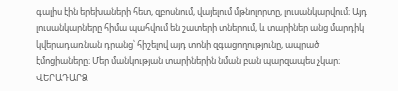գալիս էին երեխաների հետ, զբոսնում, վայելում մթնոլորտը, լուսանկարվում։ Այդ լուսանկարները հիմա պահվում են շատերի տներում, և տարիներ անց մարդիկ կվերադառնան դրանց՝ հիշելով այդ տոնի զգացողությունը, ապրած էմոցիաները։ Մեր մանկության տարիներին նման բան պարզապես չկար։
ՎԵՐԱԴԱՐՁ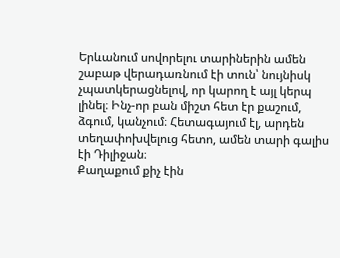Երևանում սովորելու տարիներին ամեն շաբաթ վերադառնում էի տուն՝ նույնիսկ չպատկերացնելով, որ կարող է այլ կերպ լինել։ Ինչ-որ բան միշտ հետ էր քաշում, ձգում, կանչում։ Հետագայում էլ, արդեն տեղափոխվելուց հետո, ամեն տարի գալիս էի Դիլիջան։
Քաղաքում քիչ էին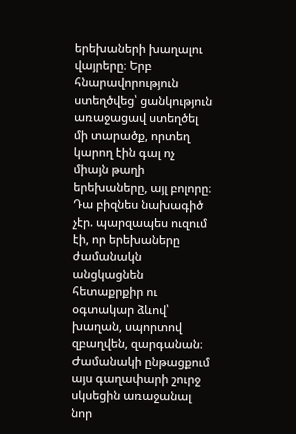երեխաների խաղալու վայրերը։ Երբ հնարավորություն ստեղծվեց՝ ցանկություն առաջացավ ստեղծել մի տարածք, որտեղ կարող էին գալ ոչ միայն թաղի երեխաները, այլ բոլորը։ Դա բիզնես նախագիծ չէր. պարզապես ուզում էի, որ երեխաները ժամանակն անցկացնեն հետաքրքիր ու օգտակար ձևով՝ խաղան, սպորտով զբաղվեն, զարգանան։ Ժամանակի ընթացքում այս գաղափարի շուրջ սկսեցին առաջանալ նոր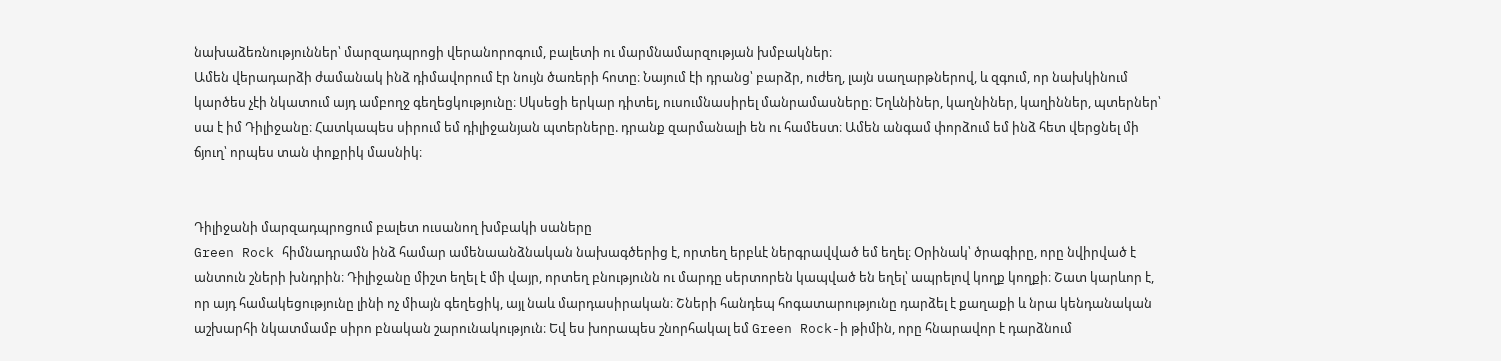նախաձեռնություններ՝ մարզադպրոցի վերանորոգում, բալետի ու մարմնամարզության խմբակներ։
Ամեն վերադարձի ժամանակ ինձ դիմավորում էր նույն ծառերի հոտը։ Նայում էի դրանց՝ բարձր, ուժեղ, լայն սաղարթներով, և զգում, որ նախկինում կարծես չէի նկատում այդ ամբողջ գեղեցկությունը։ Սկսեցի երկար դիտել, ուսումնասիրել մանրամասները։ Եղևնիներ, կաղնիներ, կաղիններ, պտերներ՝ սա է իմ Դիլիջանը։ Հատկապես սիրում եմ դիլիջանյան պտերները. դրանք զարմանալի են ու համեստ։ Ամեն անգամ փորձում եմ ինձ հետ վերցնել մի ճյուղ՝ որպես տան փոքրիկ մասնիկ։


Դիլիջանի մարզադպրոցում բալետ ուսանող խմբակի սաները
Green Rock հիմնադրամն ինձ համար ամենաանձնական նախագծերից է, որտեղ երբևէ ներգրավված եմ եղել։ Օրինակ՝ ծրագիրը, որը նվիրված է անտուն շների խնդրին։ Դիլիջանը միշտ եղել է մի վայր, որտեղ բնությունն ու մարդը սերտորեն կապված են եղել՝ ապրելով կողք կողքի։ Շատ կարևոր է, որ այդ համակեցությունը լինի ոչ միայն գեղեցիկ, այլ նաև մարդասիրական։ Շների հանդեպ հոգատարությունը դարձել է քաղաքի և նրա կենդանական աշխարհի նկատմամբ սիրո բնական շարունակություն։ Եվ ես խորապես շնորհակալ եմ Green Rock-ի թիմին, որը հնարավոր է դարձնում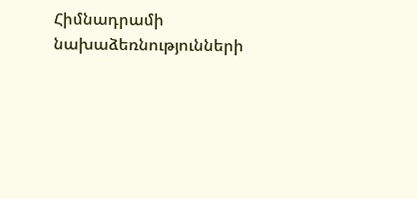Հիմնադրամի նախաձեռնությունների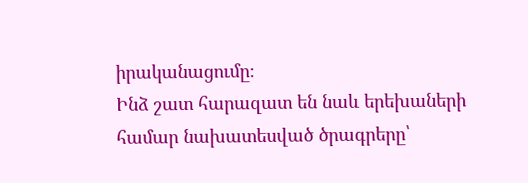իրականացումը։
Ինձ շատ հարազատ են նաև երեխաների համար նախատեսված ծրագրերը՝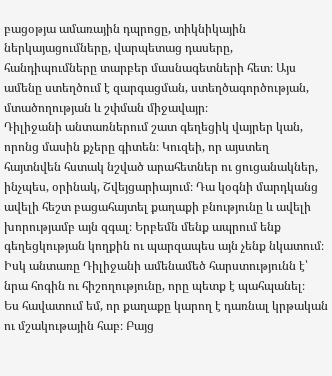բացօթյա ամառային դպրոցը, տիկնիկային ներկայացումները, վարպետաց դասերը, հանդիպումները տարբեր մասնագետների հետ։ Այս ամենը ստեղծում է զարգացման, ստեղծագործության, մտածողության և շփման միջավայր։
Դիլիջանի անտառներում շատ գեղեցիկ վայրեր կան, որոնց մասին քչերը գիտեն։ Կուզեի, որ այստեղ հայտնվեն հստակ նշված արահետներ ու ցուցանակներ, ինչպես, օրինակ, Շվեյցարիայում։ Դա կօգնի մարդկանց ավելի հեշտ բացահայտել քաղաքի բնությունը և ավելի խորությամբ այն զգալ։ Երբեմն մենք ապրում ենք գեղեցկության կողքին ու պարզապես այն չենք նկատում։ Իսկ անտառը Դիլիջանի ամենամեծ հարստությունն է՝ նրա հոգին ու հիշողությունը, որը պետք է պահպանել։
Ես հավատում եմ, որ քաղաքը կարող է դառնալ կրթական ու մշակութային հաբ։ Բայց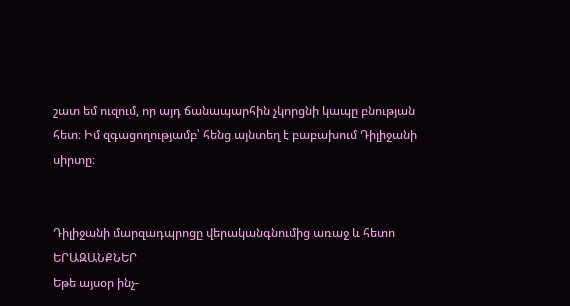շատ եմ ուզում, որ այդ ճանապարհին չկորցնի կապը բնության հետ։ Իմ զգացողությամբ՝ հենց այնտեղ է բաբախում Դիլիջանի սիրտը։


Դիլիջանի մարզադպրոցը վերականգնումից առաջ և հետո
ԵՐԱԶԱՆՔՆԵՐ
Եթե այսօր ինչ-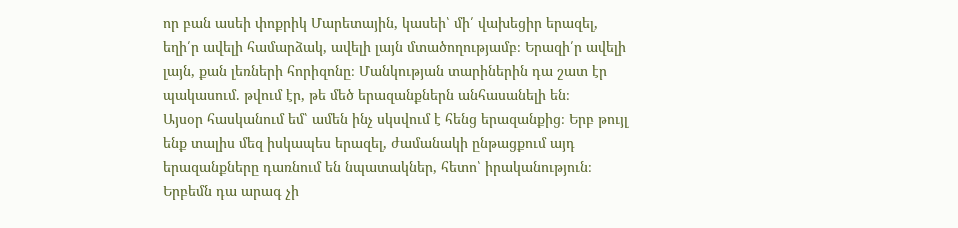որ բան ասեի փոքրիկ Մարետային, կասեի՝ մի՛ վախեցիր երազել, եղի՛ր ավելի համարձակ, ավելի լայն մտածողությամբ։ Երազի՛ր ավելի լայն, քան լեռների հորիզոնը։ Մանկության տարիներին դա շատ էր պակասում. թվում էր, թե մեծ երազանքներն անհասանելի են։
Այսօր հասկանում եմ՝ ամեն ինչ սկսվում է հենց երազանքից։ Երբ թույլ ենք տալիս մեզ իսկապես երազել, ժամանակի ընթացքում այդ երազանքները դառնում են նպատակներ, հետո՝ իրականություն։ Երբեմն դա արագ չի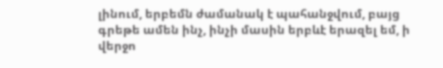լինում, երբեմն ժամանակ է պահանջվում, բայց գրեթե ամեն ինչ, ինչի մասին երբևէ երազել եմ, ի վերջո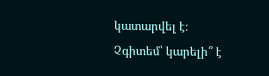կատարվել է։
Չգիտեմ՝ կարելի՞ է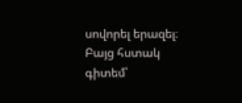սովորել երազել։ Բայց հստակ գիտեմ՝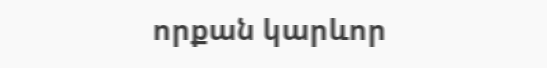որքան կարևոր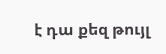է դա քեզ թույլ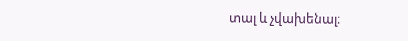տալ և չվախենալ։